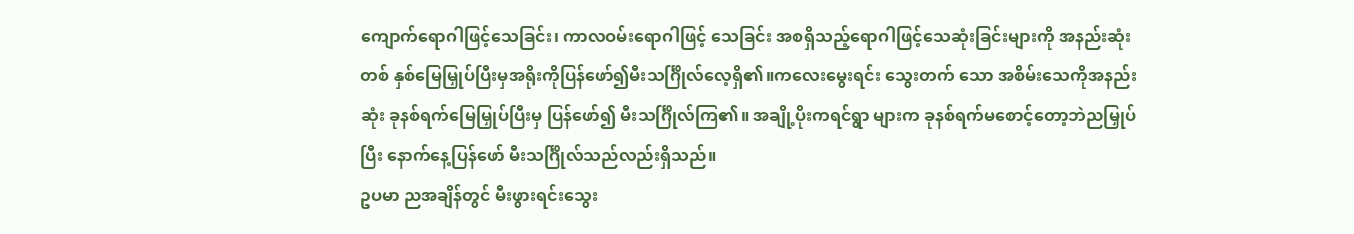ကျောက်ရောဂါဖြင့်သေခြင်း၊ ကာလဝမ်းရောဂါဖြင့် သေခြင်း အစရှိသည့်ရောဂါဖြင့်သေဆုံးခြင်းများကို အနည်းဆုံးတစ် နှစ်မြေမြှုပ်ပြီးမှအရိုးကိုပြန်ဖော်၍မီးသင်္ဂြိုလ်လေ့ရှိ၏။ကလေးမွေးရင်း သွေးတက် သော အစိမ်းသေကိုအနည်းဆုံး ခုနစ်ရက်မြေမြှုပ်ပြီးမှ ပြန်ဖော်၍ မီးသင်္ဂြိုလ်ကြ၏။ အချို့ပိုးကရင်ရွာ များက ခုနစ်ရက်မစောင့်တော့ဘဲညမြှုပ်ပြီး နောက်နေ့ပြန်ဖော် မီးသင်္ဂြိုလ်သည်လည်းရှိသည်။
ဥပမာ ညအချိန်တွင် မီးဖွားရင်းသွေး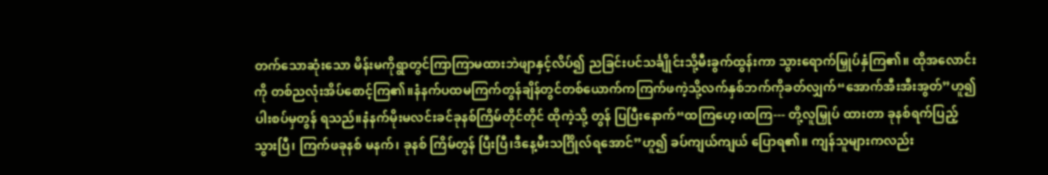တက်သောဆုံးသော မိန်းမကိုရွာတွင်ကြာကြာမထားဘဲဖျာနှင့်လိပ်၍ ညခြင်းပင်သင်္ချိုင်းသို့မီးခွက်ထွန်းကာ သွားရောက်မြှုပ်နှံကြ၏။ ထိုအလောင်းကို တစ်ညလုံးအိပ်စောင့်ကြ၏။နံနက်ပထမကြက်တွန်ချိန်တွင်တစ်ယောက်ကကြက်ဖကဲ့သို့လက်နှစ်ဘက်ကိုခတ်လျှက်“အောက်အီးအီးအွတ်”ဟူ၍ ပါးစပ်မှတွန် ရသည်။နံနက်မိုးမလင်းခင်ခုနစ်ကြိမ်တိုင်တိုင် ထိုကဲ့သို့ တွန် ပြပြီးနောက်“ထကြဟေ့၊ထကြ--- တို့လူမြှုပ် ထားတာ ခုနစ်ရက်ပြည့်သွားပြီ၊ ကြက်ဖခုနစ် မနက်၊ ခုနစ် ကြိမ်တွန် ပြီးပြီ၊ဒီနေ့မီးသင်္ဂြိုလ်ရအောင်”ဟူ၍ ခပ်ကျယ်ကျယ် ပြောရ၏။ ကျန်သူများကလည်း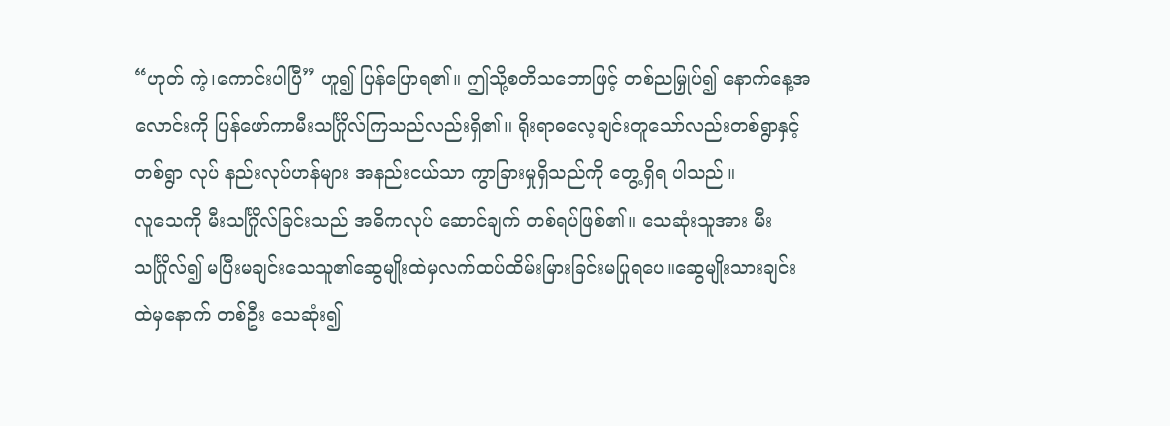“ဟုတ် ကဲ့၊ကောင်းပါပြီ” ဟူ၍ ပြန်ပြောရ၏။ ဤသို့စတိသဘောဖြင့် တစ်ညမြှုပ်၍ နောက်နေ့အလောင်းကို ပြန်ဖော်ကာမီးသင်္ဂြိုလ်ကြသည်လည်းရှိ၏။ ရိုးရာဓလေ့ချင်းတူသော်လည်းတစ်ရွာနှင့်တစ်ရွာ လုပ် နည်းလုပ်ဟန်များ အနည်းငယ်သာ ကွာခြားမှုရှိသည်ကို တွေ့ရှိရ ပါသည်။
လူသေကို မီးသင်္ဂြိုလ်ခြင်းသည် အဓိကလုပ် ဆောင်ချက် တစ်ရပ်ဖြစ်၏။ သေဆုံးသူအား မီးသင်္ဂြိုလ်၍ မပြီးမချင်းသေသူ၏ဆွေမျိုးထဲမှလက်ထပ်ထိမ်းမြားခြင်းမပြုရပေ။ဆွေမျိုးသားချင်းထဲမှနောက် တစ်ဦး သေဆုံး၍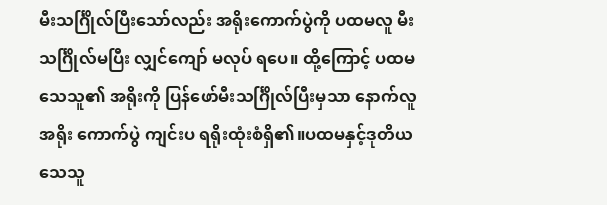မီးသင်္ဂြိုလ်ပြီးသော်လည်း အရိုးကောက်ပွဲကို ပထမလူ မီးသင်္ဂြိုလ်မပြီး လျှင်ကျော် မလုပ် ရပေ။ ထို့ကြောင့် ပထမသေသူ၏ အရိုးကို ပြန်ဖော်မီးသင်္ဂြိုလ်ပြီးမှသာ နောက်လူအရိုး ကောက်ပွဲ ကျင်းပ ရရိုးထုံးစံရှိ၏။ပထမနှင့်ဒုတိယသေသူ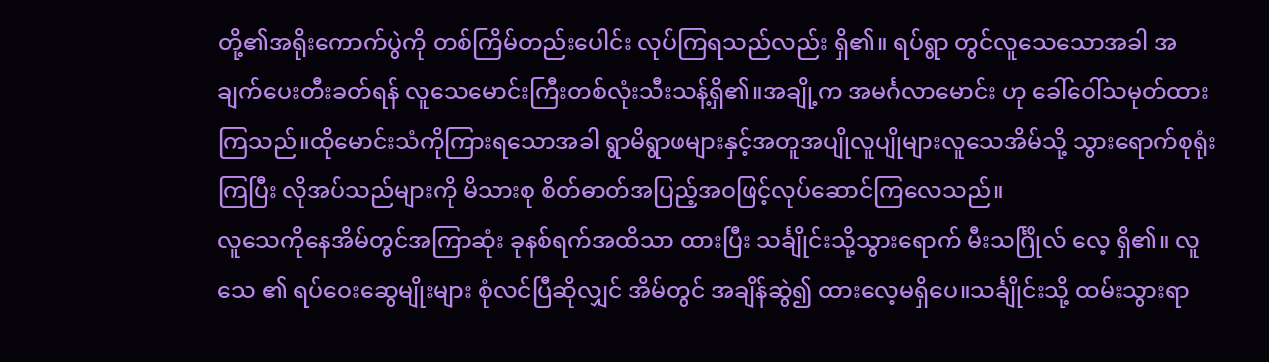တို့၏အရိုးကောက်ပွဲကို တစ်ကြိမ်တည်းပေါင်း လုပ်ကြရသည်လည်း ရှိ၏။ ရပ်ရွာ တွင်လူသေသောအခါ အချက်ပေးတီးခတ်ရန် လူသေမောင်းကြီးတစ်လုံးသီးသန့်ရှိ၏။အချို့က အမင်္ဂလာမောင်း ဟု ခေါ်ဝေါ်သမုတ်ထားကြသည်။ထိုမောင်းသံကိုကြားရသောအခါ ရွာမိရွာဖများနှင့်အတူအပျိုလူပျိုများလူသေအိမ်သို့ သွားရောက်စုရုံးကြပြီး လိုအပ်သည်များကို မိသားစု စိတ်ဓာတ်အပြည့်အဝဖြင့်လုပ်ဆောင်ကြလေသည်။
လူသေကိုနေအိမ်တွင်အကြာဆုံး ခုနစ်ရက်အထိသာ ထားပြီး သင်္ချိုင်းသို့သွားရောက် မီးသင်္ဂြိုလ် လေ့ ရှိ၏။ လူသေ ၏ ရပ်ဝေးဆွေမျိုးများ စုံလင်ပြီဆိုလျှင် အိမ်တွင် အချိန်ဆွဲ၍ ထားလေ့မရှိပေ။သင်္ချိုင်းသို့ ထမ်းသွားရာ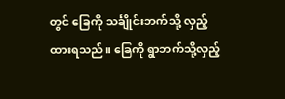တွင် ခြေကို သင်္ချိုင်းဘက်သို့ လှည့်ထားရသည်။ ခြေကို ရွာဘက်သို့လှည့်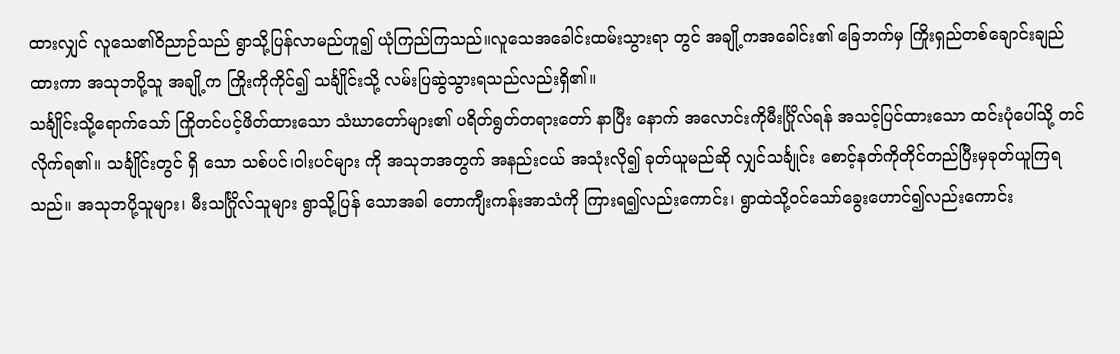ထားလျှင် လူသေ၏ဝိညာဉ်သည် ရွာသို့ပြန်လာမည်ဟူ၍ ယုံကြည်ကြသည်။လူသေအခေါင်းထမ်းသွားရာ တွင် အချို့ကအခေါင်း၏ ခြေဘက်မှ ကြိုးရှည်တစ်ချောင်းချည်ထားကာ အသုဘပို့သူ အချို့က ကြိုးကိုကိုင်၍ သင်္ချိုင်းသို့ လမ်းပြဆွဲသွားရသည်လည်းရှိ၏။
သင်္ချိုင်းသို့ရောက်သော် ကြိုတင်ပင့်ဖိတ်ထားသော သံဃာတော်များ၏ ပရိတ်ရွတ်တရားတော် နာပြီး နောက် အလောင်းကိုမီးင်္ဂြိုလ်ရန် အသင့်ပြင်ထားသော ထင်းပုံပေါ်သို့ တင်လိုက်ရ၏။ သင်္ချိုင်းတွင် ရှိ သော သစ်ပင်၊ဝါးပင်များ ကို အသုဘအတွက် အနည်းငယ် အသုံးလို၍ ခုတ်ယူမည်ဆို လျှင်သင်္ချုင်း စောင့်နတ်ကိုတိုင်တည်ပြီးမှခုတ်ယူကြရသည်။ အသုဘပို့သူများ၊ မီးသင်္ဂြိုလ်သူများ ရွာသို့ပြန် သောအခါ တောကျီးကန်းအာသံကို ကြားရ၍လည်းကောင်း၊ ရွာထဲသို့ဝင်သော်ခွေးဟောင်၍လည်းကောင်း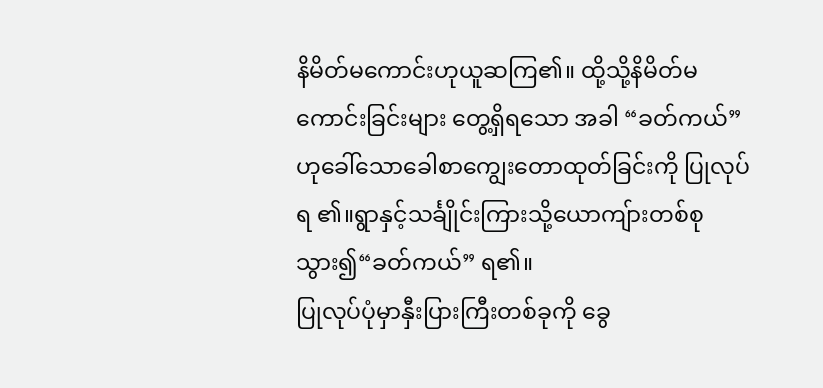နိမိတ်မကောင်းဟုယူဆကြ၏။ ထို့သို့နိမိတ်မကောင်းခြင်းများ တွေ့ရှိရသော အခါ “ခတ်ကယ်”ဟုခေါ်သောခေါစာကျွေးတောထုတ်ခြင်းကို ပြုလုပ်ရ ၏။ရွာနှင့်သင်္ချိုင်းကြားသို့ယောကျ်ားတစ်စုသွား၍“ခတ်ကယ်” ရ၏။
ပြုလုပ်ပုံမှာနှီးပြားကြီးတစ်ခုကို ခွေ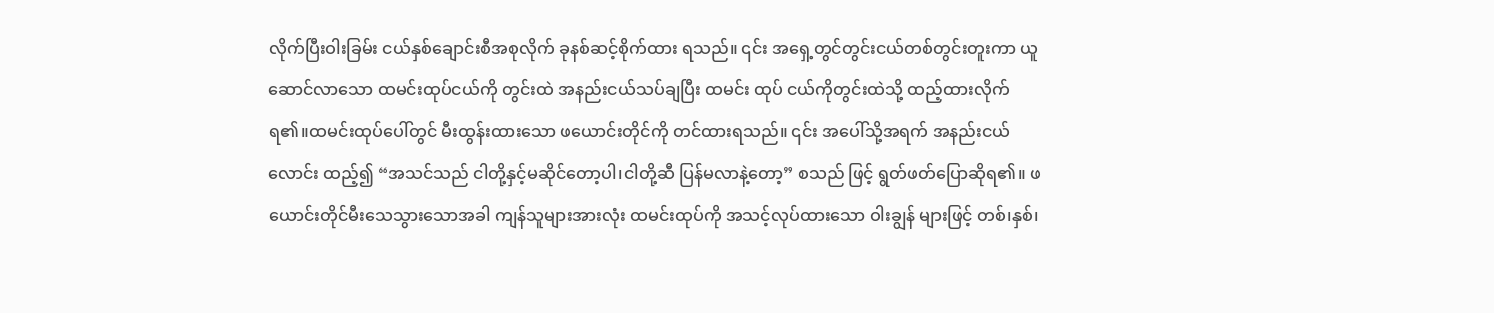လိုက်ပြီးဝါးခြမ်း ငယ်နှစ်ချောင်းစီအစုလိုက် ခုနစ်ဆင့်စိုက်ထား ရသည်။ ၎င်း အရှေ့တွင်တွင်းငယ်တစ်တွင်းတူးကာ ယူဆောင်လာသော ထမင်းထုပ်ငယ်ကို တွင်းထဲ အနည်းငယ်သပ်ချပြီး ထမင်း ထုပ် ငယ်ကိုတွင်းထဲသို့ ထည့်ထားလိုက်ရ၏။ထမင်းထုပ်ပေါ်တွင် မီးထွန်းထားသော ဖယောင်းတိုင်ကို တင်ထားရသည်။ ၎င်း အပေါ်သို့အရက် အနည်းငယ်လောင်း ထည့်၍ “အသင်သည် ငါတို့နှင့်မဆိုင်တော့ပါ၊ငါတို့ဆီ ပြန်မလာနဲ့တော့” စသည် ဖြင့် ရွတ်ဖတ်ပြောဆိုရ၏။ ဖယောင်းတိုင်မီးသေသွားသောအခါ ကျန်သူများအားလုံး ထမင်းထုပ်ကို အသင့်လုပ်ထားသော ဝါးချွန် များဖြင့် တစ်၊နှစ်၊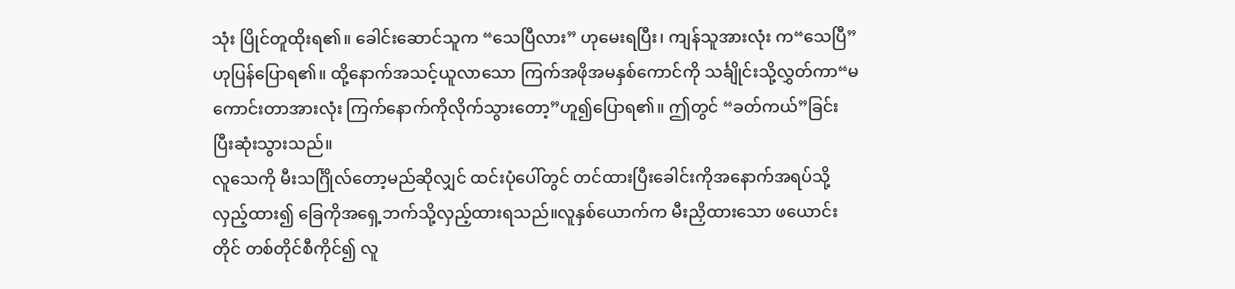သုံး ပြိုင်တူထိုးရ၏။ ခေါင်းဆောင်သူက “သေပြီလား” ဟုမေးရပြီး၊ ကျန်သူအားလုံး က“သေပြီ” ဟုပြန်ပြောရ၏။ ထို့နောက်အသင့်ယူလာသော ကြက်အဖိုအမနှစ်ကောင်ကို သင်္ချိုင်းသို့လွှတ်ကာ“မကောင်းတာအားလုံး ကြက်နောက်ကိုလိုက်သွားတော့”ဟူ၍ပြောရ၏။ ဤတွင် “ခတ်ကယ်”ခြင်း ပြီးဆုံးသွားသည်။
လူသေကို မီးသင်္ဂြိုလ်တော့မည်ဆိုလျှင် ထင်းပုံပေါ်တွင် တင်ထားပြီးခေါင်းကိုအနောက်အရပ်သို့ လှည့်ထား၍ ခြေကိုအရှေ့ဘက်သို့လှည့်ထားရသည်။လူနှစ်ယောက်က မီးညှိထားသော ဖယောင်းတိုင် တစ်တိုင်စီကိုင်၍ လူ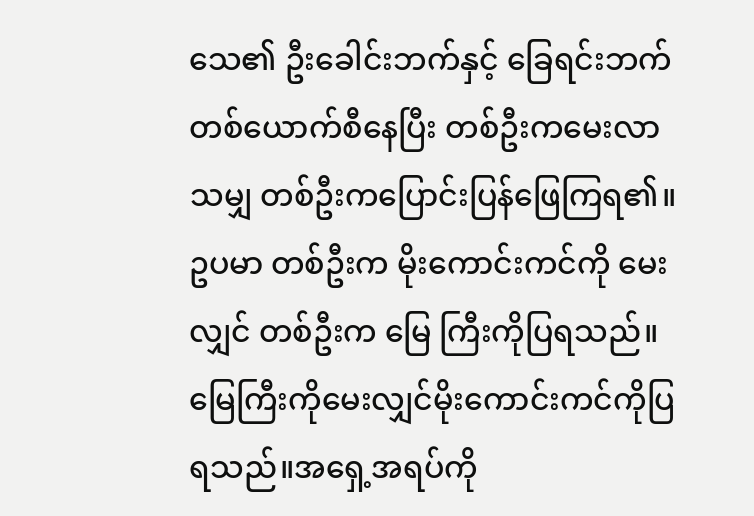သေ၏ ဦးခေါင်းဘက်နှင့် ခြေရင်းဘက် တစ်ယောက်စီနေပြီး တစ်ဦးကမေးလာသမျှ တစ်ဦးကပြောင်းပြန်ဖြေကြရ၏။ ဥပမာ တစ်ဦးက မိုးကောင်းကင်ကို မေးလျှင် တစ်ဦးက မြေ ကြီးကိုပြရသည်။မြေကြီးကိုမေးလျှင်မိုးကောင်းကင်ကိုပြရသည်။အရှေ့အရပ်ကို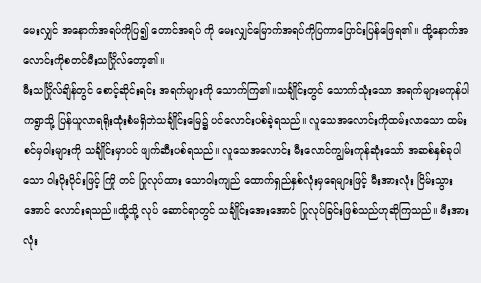မေးလျှင် အနောက်အရပ်ကိုပြ၍ တောင်အရပ် ကို မေးလျှင်မြောက်အရပ်ကိုပြကာပြောင်းပြန်ဖြေရ၏။ ထို့နောက်အလောင်းကိုစတင်မီးသင်္ဂြိုလ်တော့၏။
မီးသင်္ဂြိုလ်ချိန်တွင် စောင့်ဆိုင်းရင်း အရက်များကို သောက်ကြ၏။သင်္ချိုင်းတွင် သောက်သုံးသော အရက်များမကုန်ပါကရွာသို့ ပြန်ယူလာရရိုးထုံးစံမရှိဘဲသင်္ချိုင်းမြေ၌ ပင်လောင်းပစ်ခဲ့ရသည်။ လူသေအလောင်းကိုထမ်းလာသော ထမ်းစင်မှဝါးများကို သင်္ချိုင်းမှာပင် ဖျက်ဆီးပစ်ရသည်။ လူသေအလောင်း မီးလောင်ကျွမ်းကုန်ဆုံးသော် အဆစ်နှစ်ခုပါသော ဝါးပိုးပိုင်းဖြင့် ကြို တင် ပြုလုပ်ထား သောဝါးကျည် ထောက်ရှည်နှစ်လုံးမှရေများဖြင့် မီးအားလုံး ငြိမ်းသွားအောင် လောင်းရသည်။ထို့သို့ လုပ် ဆောင်ရာတွင် သင်္ချိုင်းအေးအောင် ပြုလုပ်ခြင်းဖြစ်သည်ဟုဆိုကြသည်။ မီးအားလုံး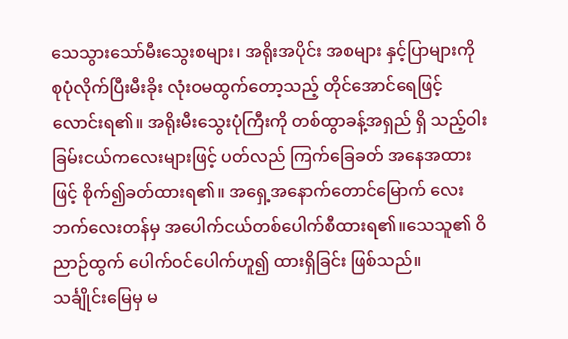သေသွားသော်မီးသွေးစများ၊ အရိုးအပိုင်း အစများ နှင့်ပြာများကို စုပုံလိုက်ပြီးမီးခိုး လုံးဝမထွက်တော့သည့် တိုင်အောင်ရေဖြင့် လောင်းရ၏။ အရိုးမီးသွေးပုံကြီးကို တစ်ထွာခန့်အရှည် ရှိ သည့်ဝါးခြမ်းငယ်ကလေးများဖြင့် ပတ်လည် ကြက်ခြေခတ် အနေအထားဖြင့် စိုက်၍ခတ်ထားရ၏။ အရှေ့အနောက်တောင်မြောက် လေးဘက်လေးတန်မှ အပေါက်ငယ်တစ်ပေါက်စီထားရ၏။သေသူ၏ ဝိညာဉ်ထွက် ပေါက်ဝင်ပေါက်ဟူ၍ ထားရှိခြင်း ဖြစ်သည်။
သင်္ချိုင်းမြေမှ မ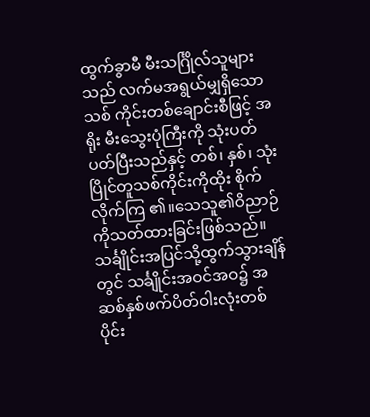ထွက်ခွာမီ မီးသင်္ဂြိုလ်သူများသည် လက်မအရွယ်မျှရှိသော သစ် ကိုင်းတစ်ချောင်းစီဖြင့် အရိုး မီးသွေးပုံကြီးကို သုံးပတ်ပတ်ပြီးသည်နှင့် တစ်၊ နှစ်၊ သုံး ပြိုင်တူသစ်ကိုင်းကိုထိုး စိုက်လိုက်ကြ ၏။သေသူ၏ဝိညာဉ်ကိုသတ်ထားခြင်းဖြစ်သည်။သင်္ချိုင်းအပြင်သို့ထွက်သွားချိန်တွင် သင်္ချိုင်းအဝင်အဝ၌ အဆစ်နှစ်ဖက်ပိတ်ဝါးလုံးတစ်ပိုင်း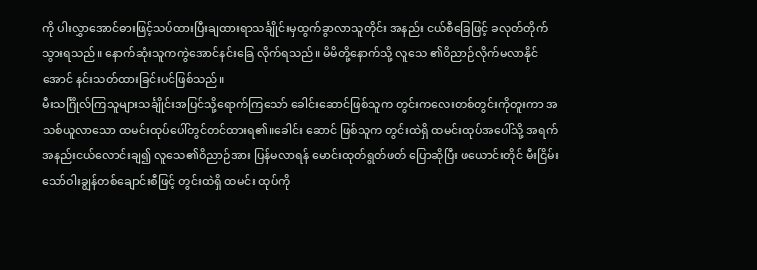ကို ပါးလွှာအောင်ဓားဖြင့်သပ်ထားပြီးချထားရာသင်္ချိုင်းမှထွက်ခွာလာသူတိုင်း အနည်း ငယ်စီခြေဖြင့် ခလုတ်တိုက်သွားရသည်။ နောက်ဆုံးသူကကွဲအောင်နင်းခြေ လိုက်ရသည်။ မိမိတို့နောက်သို့ လူသေ ၏ဝိညာဉ်လိုက်မလာနိုင်အောင် နင်းသတ်ထားခြင်းပင်ဖြစ်သည်။
မီးသင်္ဂြိုလ်ကြသူများသင်္ချိုင်းအပြင်သို့ရောက်ကြသော် ခေါင်းဆောင်ဖြစ်သူက တွင်းကလေးတစ်တွင်းကိုတူးကာ အသစ်ယူလာသော ထမင်းထုပ်ပေါ်တွင်တင်ထားရ၏။ခေါင်း ဆောင် ဖြစ်သူက တွင်းထဲရှိ ထမင်းထုပ်အပေါ်သို့ အရက်အနည်းငယ်လောင်းချ၍ လူသေ၏ဝိညာဉ်အား ပြန်မလာရန် မောင်းထုတ်ရွတ်ဖတ် ပြောဆိုပြီး ဖယောင်းတိုင် မီးငြိမ်းသော်ဝါးချွန်တစ်ချောင်းစီဖြင့် တွင်းထဲရှိ ထမင်း ထုပ်ကို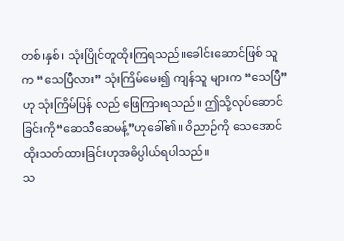တစ်၊နှစ်၊ သုံးပြိုင်တူထိုးကြရသည်။ခေါင်းဆောင်ဖြစ် သူက “သေပြီလား” သုံးကြိမ်မေး၍ ကျန်သူ များက “သေပြီ” ဟု သုံးကြိမ်ပြန် လည် ဖြေကြားရသည်။ ဤသို့လုပ်ဆောင် ခြင်းကို“ဆေသီဆေမန့်”ဟုခေါ်၏။ ဝိညာဉ်ကို သေအောင် ထိုးသတ်ထားခြင်းဟုအဓိပ္ပါယ်ရပါသည်။
သ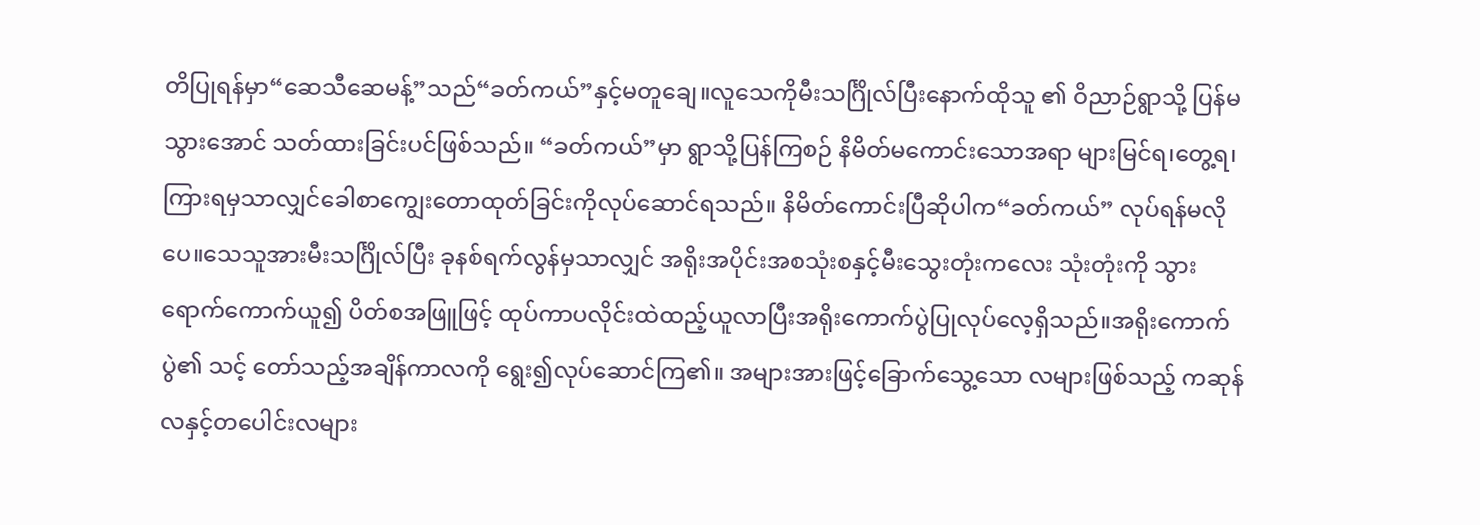တိပြုရန်မှာ“ဆေသီဆေမန့်”သည်“ခတ်ကယ်”နှင့်မတူချေ။လူသေကိုမီးသင်္ဂြိုလ်ပြီးနောက်ထိုသူ ၏ ဝိညာဉ်ရွာသို့ ပြန်မသွားအောင် သတ်ထားခြင်းပင်ဖြစ်သည်။ “ခတ်ကယ်”မှာ ရွာသို့ပြန်ကြစဉ် နိမိတ်မကောင်းသောအရာ များမြင်ရ၊တွေ့ရ၊ကြားရမှသာလျှင်ခေါစာကျွေးတောထုတ်ခြင်းကိုလုပ်ဆောင်ရသည်။ နိမိတ်ကောင်းပြီဆိုပါက“ခတ်ကယ်” လုပ်ရန်မလိုပေ။သေသူအားမီးသင်္ဂြိုလ်ပြီး ခုနစ်ရက်လွန်မှသာလျှင် အရိုးအပိုင်းအစသုံးစနှင့်မီးသွေးတုံးကလေး သုံးတုံးကို သွားရောက်ကောက်ယူ၍ ပိတ်စအဖြူဖြင့် ထုပ်ကာပလိုင်းထဲထည့်ယူလာပြီးအရိုးကောက်ပွဲပြုလုပ်လေ့ရှိသည်။အရိုးကောက်ပွဲ၏ သင့် တော်သည့်အချိန်ကာလကို ရွေး၍လုပ်ဆောင်ကြ၏။ အများအားဖြင့်ခြောက်သွေ့သော လများဖြစ်သည့် ကဆုန်လနှင့်တပေါင်းလများ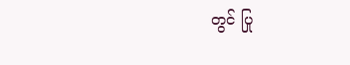တွင် ပြု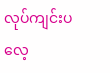လုပ်ကျင်းပလေ့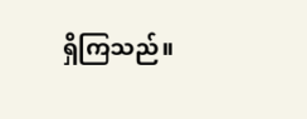ရှိကြသည်။